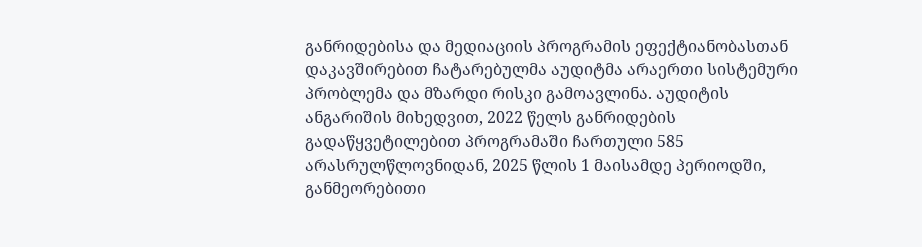განრიდებისა და მედიაციის პროგრამის ეფექტიანობასთან დაკავშირებით ჩატარებულმა აუდიტმა არაერთი სისტემური პრობლემა და მზარდი რისკი გამოავლინა. აუდიტის ანგარიშის მიხედვით, 2022 წელს განრიდების გადაწყვეტილებით პროგრამაში ჩართული 585 არასრულწლოვნიდან, 2025 წლის 1 მაისამდე პერიოდში, განმეორებითი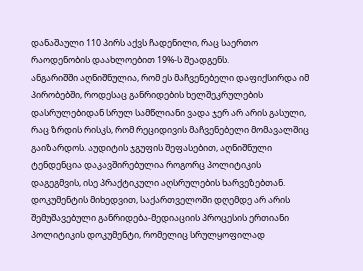დანაშაული 110 პირს აქვს ჩადენილი, რაც საერთო რაოდენობის დაახლოებით 19%-ს შეადგენს.
ანგარიშში აღნიშნულია, რომ ეს მაჩვენებელი დაფიქსირდა იმ პირობებში, როდესაც განრიდების ხელშეკრულების დასრულებიდან სრულ სამწლიანი ვადა ჯერ არ არის გასული, რაც ზრდის რისკს, რომ რეციდივის მაჩვენებელი მომავალშიც გაიზარდოს. აუდიტის ჯგუფის შეფასებით, აღნიშნული ტენდენცია დაკავშირებულია როგორც პოლიტიკის დაგეგმვის, ისე პრაქტიკული აღსრულების ხარვეზებთან.
დოკუმენტის მიხედვით, საქართველოში დღემდე არ არის შემუშავებული განრიდება-მედიაციის პროცესის ერთიანი პოლიტიკის დოკუმენტი, რომელიც სრულყოფილად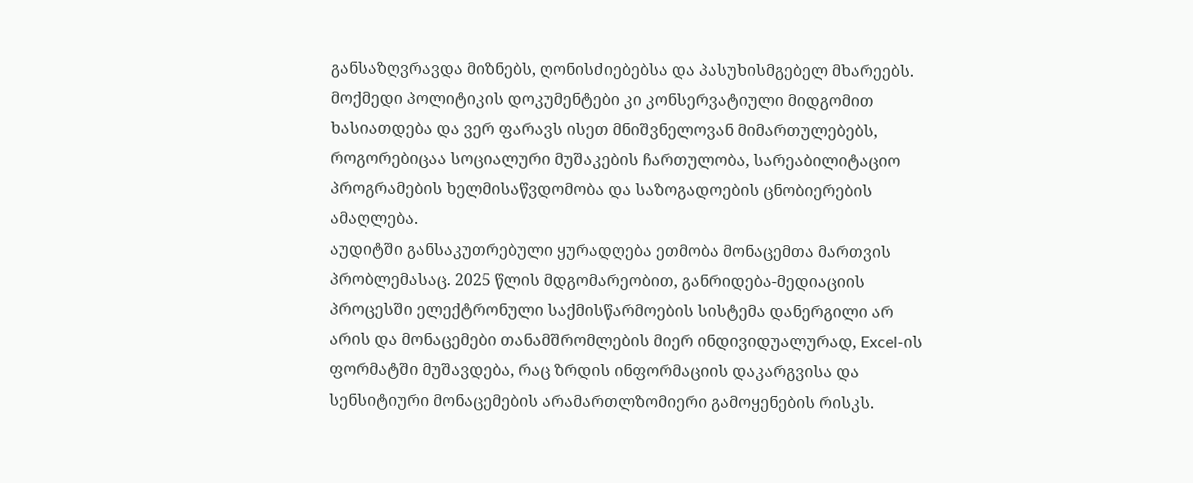განსაზღვრავდა მიზნებს, ღონისძიებებსა და პასუხისმგებელ მხარეებს. მოქმედი პოლიტიკის დოკუმენტები კი კონსერვატიული მიდგომით ხასიათდება და ვერ ფარავს ისეთ მნიშვნელოვან მიმართულებებს, როგორებიცაა სოციალური მუშაკების ჩართულობა, სარეაბილიტაციო პროგრამების ხელმისაწვდომობა და საზოგადოების ცნობიერების ამაღლება.
აუდიტში განსაკუთრებული ყურადღება ეთმობა მონაცემთა მართვის პრობლემასაც. 2025 წლის მდგომარეობით, განრიდება-მედიაციის პროცესში ელექტრონული საქმისწარმოების სისტემა დანერგილი არ არის და მონაცემები თანამშრომლების მიერ ინდივიდუალურად, Excel-ის ფორმატში მუშავდება, რაც ზრდის ინფორმაციის დაკარგვისა და სენსიტიური მონაცემების არამართლზომიერი გამოყენების რისკს.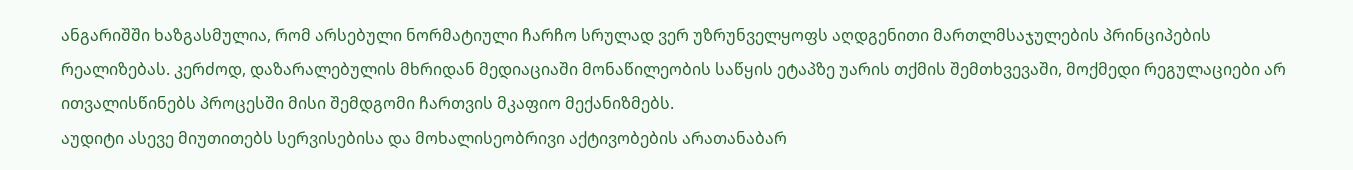ანგარიშში ხაზგასმულია, რომ არსებული ნორმატიული ჩარჩო სრულად ვერ უზრუნველყოფს აღდგენითი მართლმსაჯულების პრინციპების რეალიზებას. კერძოდ, დაზარალებულის მხრიდან მედიაციაში მონაწილეობის საწყის ეტაპზე უარის თქმის შემთხვევაში, მოქმედი რეგულაციები არ ითვალისწინებს პროცესში მისი შემდგომი ჩართვის მკაფიო მექანიზმებს.
აუდიტი ასევე მიუთითებს სერვისებისა და მოხალისეობრივი აქტივობების არათანაბარ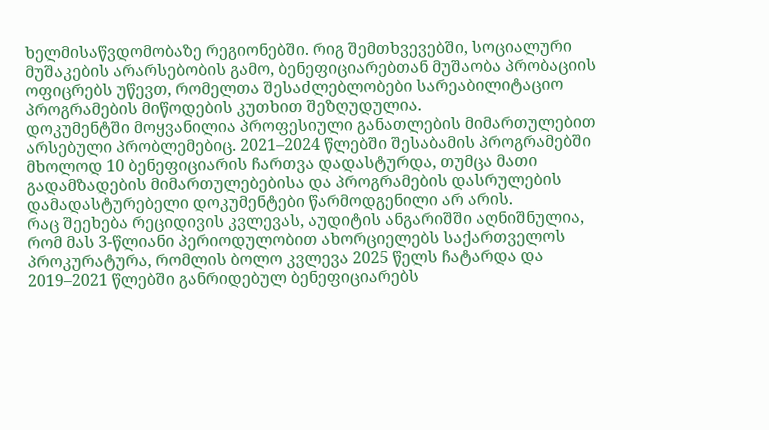ხელმისაწვდომობაზე რეგიონებში. რიგ შემთხვევებში, სოციალური მუშაკების არარსებობის გამო, ბენეფიციარებთან მუშაობა პრობაციის ოფიცრებს უწევთ, რომელთა შესაძლებლობები სარეაბილიტაციო პროგრამების მიწოდების კუთხით შეზღუდულია.
დოკუმენტში მოყვანილია პროფესიული განათლების მიმართულებით არსებული პრობლემებიც. 2021–2024 წლებში შესაბამის პროგრამებში მხოლოდ 10 ბენეფიციარის ჩართვა დადასტურდა, თუმცა მათი გადამზადების მიმართულებებისა და პროგრამების დასრულების დამადასტურებელი დოკუმენტები წარმოდგენილი არ არის.
რაც შეეხება რეციდივის კვლევას, აუდიტის ანგარიშში აღნიშნულია, რომ მას 3-წლიანი პერიოდულობით ახორციელებს საქართველოს პროკურატურა, რომლის ბოლო კვლევა 2025 წელს ჩატარდა და 2019–2021 წლებში განრიდებულ ბენეფიციარებს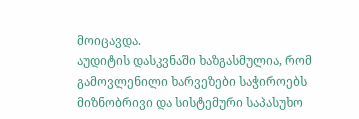მოიცავდა.
აუდიტის დასკვნაში ხაზგასმულია, რომ გამოვლენილი ხარვეზები საჭიროებს მიზნობრივი და სისტემური საპასუხო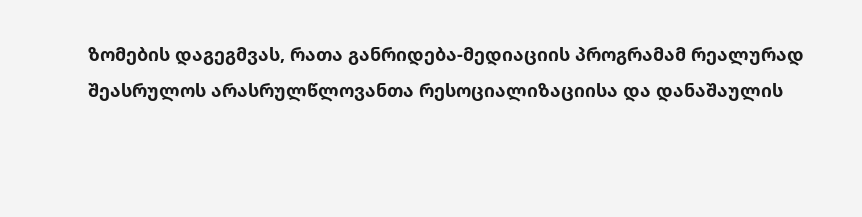ზომების დაგეგმვას, რათა განრიდება-მედიაციის პროგრამამ რეალურად შეასრულოს არასრულწლოვანთა რესოციალიზაციისა და დანაშაულის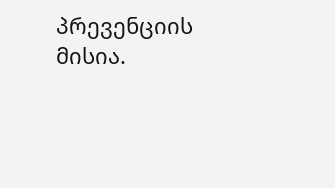პრევენციის მისია.